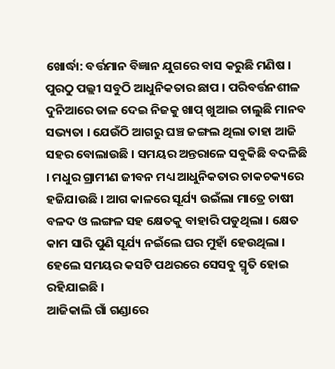ଖୋର୍ଦ୍ଧା: ବର୍ତ୍ତମାନ ବିଜ୍ଞାନ ଯୁଗରେ ବାସ କରୁଛି ମଣିଷ । ପୁରଠୁ ପଲ୍ଲୀ ସବୁଠି ଆଧୁନିକତାର ଛାପ । ପରିବର୍ତ୍ତନଶୀଳ ଦୁନିଆରେ ତାଳ ଦେଇ ନିଜକୁ ଖାପ୍ ଖୁଆଇ ଚାଲୁଛି ମାନବ ସଭ୍ୟତା । ଯେଉଁଠି ଆଗରୁ ଘଞ୍ଚ ଜଙ୍ଗଲ ଥିଲା ତାହା ଆଜି ସହର ବୋଲାଉଛି । ସମୟର ଅନ୍ତରାଳେ ସବୁକିଛି ବଦଳିଛି । ମଧୁର ଗ୍ରାମୀଣ ଜୀବନ ମଧ୍ୟ ଆଧୁନିକତାର ଚାକଚକ୍ୟରେ ହଜିଯାଉଛି । ଆଗ କାଳରେ ସୂର୍ଯ୍ୟ ଉଇଁଲା ମାତ୍ରେ ଚାଷୀ ବଳଦ ଓ ଲଙ୍ଗଳ ସହ କ୍ଷେତକୁ ବାହାରି ପଡୁଥିଲା । କ୍ଷେତ କାମ ସାରି ପୁଣି ସୂର୍ଯ୍ୟ ନଇଁଲେ ଘର ମୁହାଁ ହେଉଥିଲା । ହେଲେ ସମୟର କସଟି ପଥରରେ ସେସବୁ ସ୍ମୃତି ହୋଇ ରହିଯାଇଛି ।
ଆଜିକାଲି ଗାଁ ଗଣ୍ଡାରେ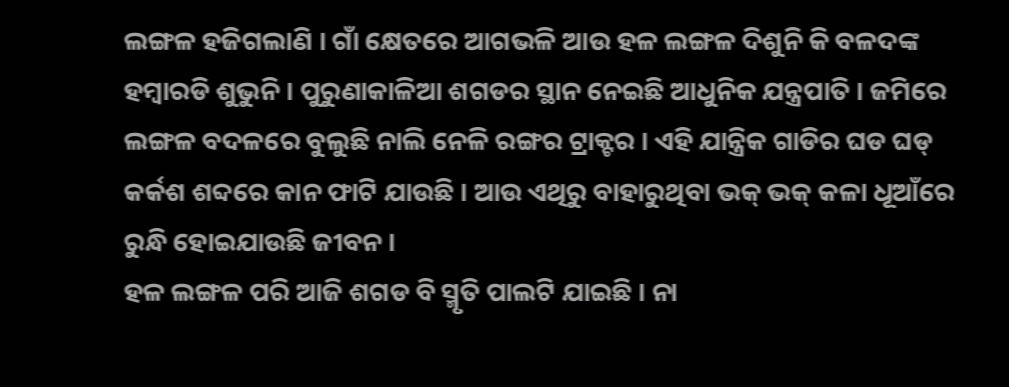ଲଙ୍ଗଳ ହଜିଗଲାଣି । ଗାଁ କ୍ଷେତରେ ଆଗଭଳି ଆଉ ହଳ ଲଙ୍ଗଳ ଦିଶୁନି କି ବଳଦଙ୍କ ହମ୍ବାରଡି ଶୁଭୁନି । ପୁରୁଣାକାଳିଆ ଶଗଡର ସ୍ଥାନ ନେଇଛି ଆଧୁନିକ ଯନ୍ତ୍ରପାତି । ଜମିରେ ଲଙ୍ଗଳ ବଦଳରେ ବୁଲୁଛି ନାଲି ନେଳି ରଙ୍ଗର ଟ୍ରାକ୍ଟର । ଏହି ଯାନ୍ତ୍ରିକ ଗାଡିର ଘଡ ଘଡ୍ କର୍କଶ ଶବ୍ଦରେ କାନ ଫାଟି ଯାଉଛି । ଆଉ ଏଥିରୁ ବାହାରୁଥିବା ଭକ୍ ଭକ୍ କଳା ଧୂଆଁରେ ରୁନ୍ଧି ହୋଇଯାଉଛି ଜୀବନ ।
ହଳ ଲଙ୍ଗଳ ପରି ଆଜି ଶଗଡ ବି ସ୍ମୃତି ପାଲଟି ଯାଇଛି । ନା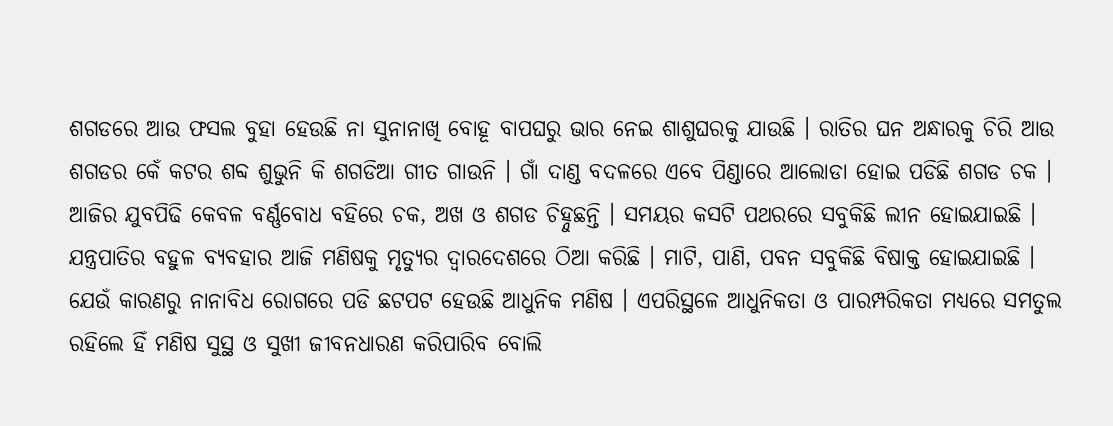ଶଗଡରେ ଆଉ ଫସଲ ବୁହା ହେଉଛି ନା ସୁନାନାଖି ବୋହୂ ବାପଘରୁ ଭାର ନେଇ ଶାଶୁଘରକୁ ଯାଉଛି । ରାତିର ଘନ ଅନ୍ଧାରକୁ ଚିରି ଆଉ ଶଗଡର କେଁ କଟର ଶବ୍ଦ ଶୁଭୁନି କି ଶଗଡିଆ ଗୀତ ଗାଉନି । ଗାଁ ଦାଣ୍ଡ ବଦଳରେ ଏବେ ପିଣ୍ଡାରେ ଆଲୋଡା ହୋଇ ପଡିଛି ଶଗଡ ଚକ । ଆଜିର ଯୁବପିଢି କେବଳ ବର୍ଣ୍ଣବୋଧ ବହିରେ ଚକ, ଅଖ ଓ ଶଗଡ ଚିହ୍ନୁଛନ୍ତି । ସମୟର କସଟି ପଥରରେ ସବୁକିଛି ଲୀନ ହୋଇଯାଇଛି ।
ଯନ୍ତ୍ରପାତିର ବହୁଳ ବ୍ୟବହାର ଆଜି ମଣିଷକୁ ମୃତ୍ୟୁର ଦ୍ବାରଦେଶରେ ଠିଆ କରିଛି । ମାଟି, ପାଣି, ପବନ ସବୁକିଛି ବିଷାକ୍ତ ହୋଇଯାଇଛି । ଯେଉଁ କାରଣରୁ ନାନାବିଧ ରୋଗରେ ପଡି ଛଟପଟ ହେଉଛି ଆଧୁନିକ ମଣିଷ । ଏପରିସ୍ଥଳେ ଆଧୁନିକତା ଓ ପାରମ୍ପରିକତା ମଧ୍ୟରେ ସମତୁଲ ରହିଲେ ହିଁ ମଣିଷ ସୁସ୍ଥ ଓ ସୁଖୀ ଜୀବନଧାରଣ କରିପାରିବ ବୋଲି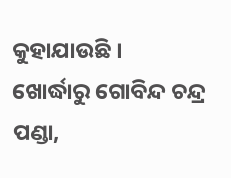କୁହାଯାଉଛି ।
ଖୋର୍ଦ୍ଧାରୁ ଗୋବିନ୍ଦ ଚନ୍ଦ୍ର ପଣ୍ଡା,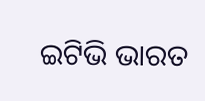ଇଟିଭି ଭାରତ